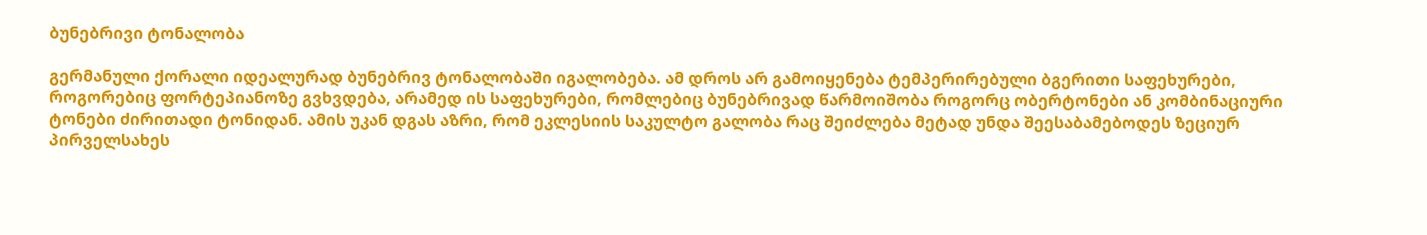ბუნებრივი ტონალობა

გერმანული ქორალი იდეალურად ბუნებრივ ტონალობაში იგალობება. ამ დროს არ გამოიყენება ტემპერირებული ბგერითი საფეხურები, როგორებიც ფორტეპიანოზე გვხვდება, არამედ ის საფეხურები, რომლებიც ბუნებრივად წარმოიშობა როგორც ობერტონები ან კომბინაციური ტონები ძირითადი ტონიდან. ამის უკან დგას აზრი, რომ ეკლესიის საკულტო გალობა რაც შეიძლება მეტად უნდა შეესაბამებოდეს ზეციურ პირველსახეს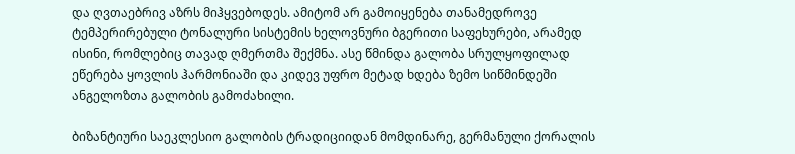და ღვთაებრივ აზრს მიჰყვებოდეს. ამიტომ არ გამოიყენება თანამედროვე ტემპერირებული ტონალური სისტემის ხელოვნური ბგერითი საფეხურები, არამედ ისინი, რომლებიც თავად ღმერთმა შექმნა. ასე წმინდა გალობა სრულყოფილად ეწერება ყოვლის ჰარმონიაში და კიდევ უფრო მეტად ხდება ზემო სიწმინდეში ანგელოზთა გალობის გამოძახილი.

ბიზანტიური საეკლესიო გალობის ტრადიციიდან მომდინარე, გერმანული ქორალის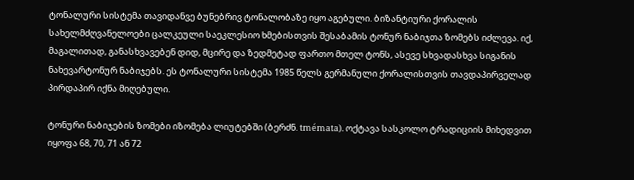ტონალური სისტემა თავიდანვე ბუნებრივ ტონალობაზე იყო აგებული. ბიზანტიური ქორალის სახელმძღვანელოები ცალკეული საეკლესიო ხმებისთვის შესაბამის ტონურ ნაბიჯთა ზომებს იძლევა. იქ, მაგალითად, განასხვავებენ დიდ, მცირე და ზედმეტად ფართო მთელ ტონს, ასევე სხვადასხვა სიგანის ნახევარტონურ ნაბიჯებს. ეს ტონალური სისტემა 1985 წელს გერმანული ქორალისთვის თავდაპირველად პირდაპირ იქნა მიღებული.

ტონური ნაბიჯების ზომები იზომება ლიუტებში (ბერძნ. tmémata). ოქტავა სასკოლო ტრადიციის მიხედვით იყოფა 68, 70, 71 ან 72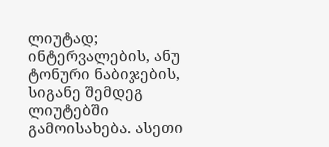ლიუტად; ინტერვალების, ანუ ტონური ნაბიჯების, სიგანე შემდეგ ლიუტებში გამოისახება. ასეთი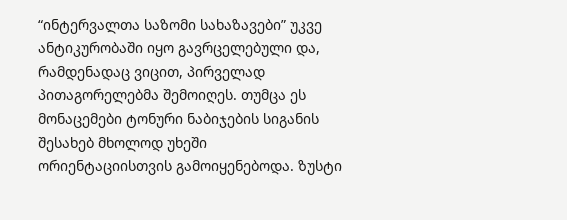“ინტერვალთა საზომი სახაზავები” უკვე ანტიკურობაში იყო გავრცელებული და, რამდენადაც ვიცით, პირველად პითაგორელებმა შემოიღეს. თუმცა ეს მონაცემები ტონური ნაბიჯების სიგანის შესახებ მხოლოდ უხეში ორიენტაციისთვის გამოიყენებოდა. ზუსტი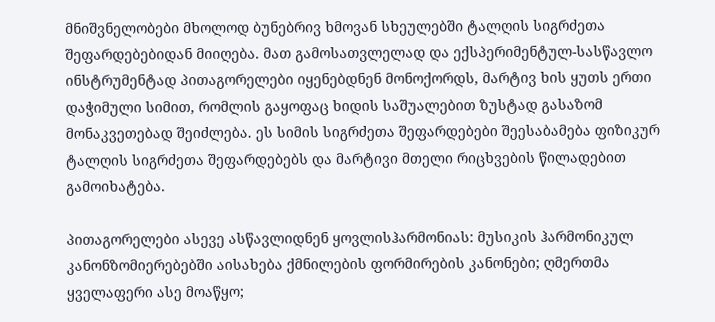მნიშვნელობები მხოლოდ ბუნებრივ ხმოვან სხეულებში ტალღის სიგრძეთა შეფარდებებიდან მიიღება. მათ გამოსათვლელად და ექსპერიმენტულ-სასწავლო ინსტრუმენტად პითაგორელები იყენებდნენ მონოქორდს, მარტივ ხის ყუთს ერთი დაჭიმული სიმით, რომლის გაყოფაც ხიდის საშუალებით ზუსტად გასაზომ მონაკვეთებად შეიძლება. ეს სიმის სიგრძეთა შეფარდებები შეესაბამება ფიზიკურ ტალღის სიგრძეთა შეფარდებებს და მარტივი მთელი რიცხვების წილადებით გამოიხატება.

პითაგორელები ასევე ასწავლიდნენ ყოვლისჰარმონიას: მუსიკის ჰარმონიკულ კანონზომიერებებში აისახება ქმნილების ფორმირების კანონები; ღმერთმა ყველაფერი ასე მოაწყო;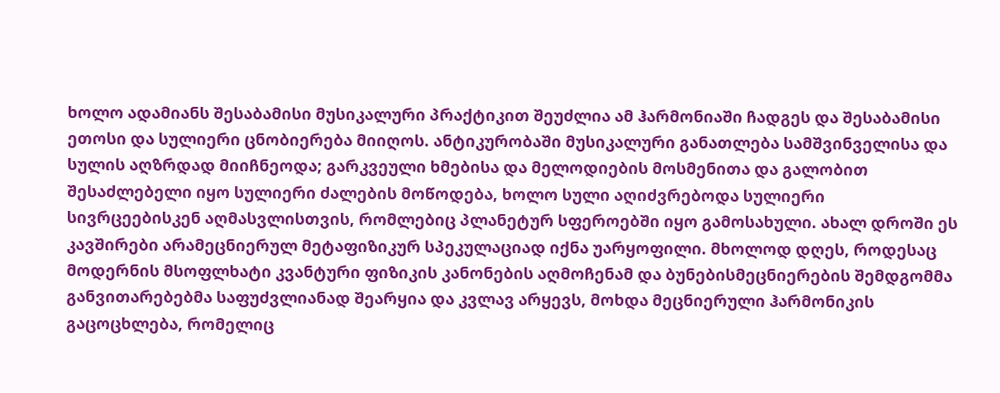ხოლო ადამიანს შესაბამისი მუსიკალური პრაქტიკით შეუძლია ამ ჰარმონიაში ჩადგეს და შესაბამისი ეთოსი და სულიერი ცნობიერება მიიღოს. ანტიკურობაში მუსიკალური განათლება სამშვინველისა და სულის აღზრდად მიიჩნეოდა; გარკვეული ხმებისა და მელოდიების მოსმენითა და გალობით შესაძლებელი იყო სულიერი ძალების მოწოდება, ხოლო სული აღიძვრებოდა სულიერი სივრცეებისკენ აღმასვლისთვის, რომლებიც პლანეტურ სფეროებში იყო გამოსახული. ახალ დროში ეს კავშირები არამეცნიერულ მეტაფიზიკურ სპეკულაციად იქნა უარყოფილი. მხოლოდ დღეს, როდესაც მოდერნის მსოფლხატი კვანტური ფიზიკის კანონების აღმოჩენამ და ბუნებისმეცნიერების შემდგომმა განვითარებებმა საფუძვლიანად შეარყია და კვლავ არყევს, მოხდა მეცნიერული ჰარმონიკის გაცოცხლება, რომელიც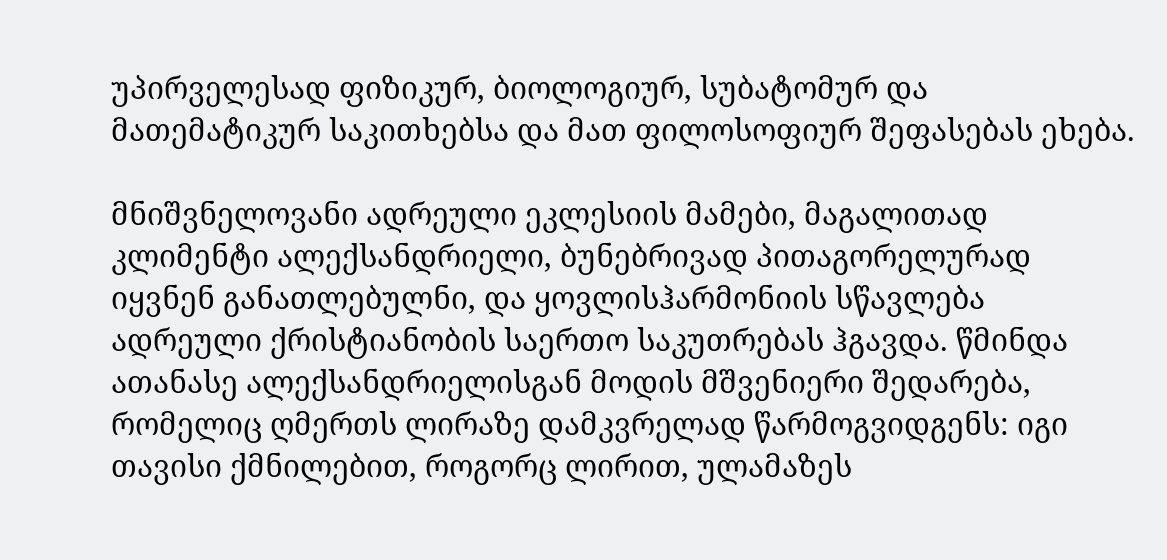უპირველესად ფიზიკურ, ბიოლოგიურ, სუბატომურ და მათემატიკურ საკითხებსა და მათ ფილოსოფიურ შეფასებას ეხება.

მნიშვნელოვანი ადრეული ეკლესიის მამები, მაგალითად კლიმენტი ალექსანდრიელი, ბუნებრივად პითაგორელურად იყვნენ განათლებულნი, და ყოვლისჰარმონიის სწავლება ადრეული ქრისტიანობის საერთო საკუთრებას ჰგავდა. წმინდა ათანასე ალექსანდრიელისგან მოდის მშვენიერი შედარება, რომელიც ღმერთს ლირაზე დამკვრელად წარმოგვიდგენს: იგი თავისი ქმნილებით, როგორც ლირით, ულამაზეს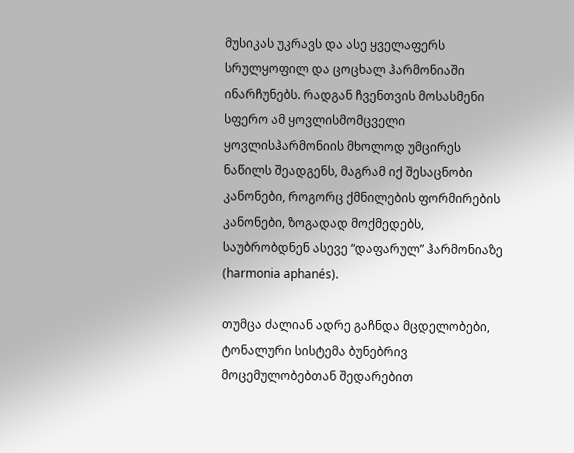მუსიკას უკრავს და ასე ყველაფერს სრულყოფილ და ცოცხალ ჰარმონიაში ინარჩუნებს. რადგან ჩვენთვის მოსასმენი სფერო ამ ყოვლისმომცველი ყოვლისჰარმონიის მხოლოდ უმცირეს ნაწილს შეადგენს, მაგრამ იქ შესაცნობი კანონები, როგორც ქმნილების ფორმირების კანონები, ზოგადად მოქმედებს, საუბრობდნენ ასევე “დაფარულ” ჰარმონიაზე (harmonia aphanés).

თუმცა ძალიან ადრე გაჩნდა მცდელობები, ტონალური სისტემა ბუნებრივ მოცემულობებთან შედარებით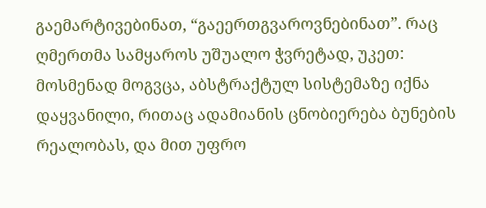გაემარტივებინათ, “გაეერთგვაროვნებინათ”. რაც ღმერთმა სამყაროს უშუალო ჭვრეტად, უკეთ: მოსმენად მოგვცა, აბსტრაქტულ სისტემაზე იქნა დაყვანილი, რითაც ადამიანის ცნობიერება ბუნების რეალობას, და მით უფრო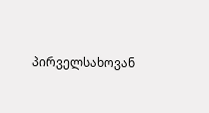პირველსახოვან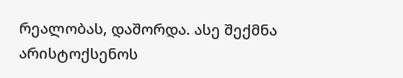რეალობას, დაშორდა. ასე შექმნა არისტოქსენოს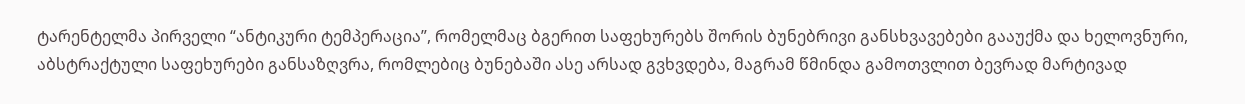ტარენტელმა პირველი “ანტიკური ტემპერაცია”, რომელმაც ბგერით საფეხურებს შორის ბუნებრივი განსხვავებები გააუქმა და ხელოვნური, აბსტრაქტული საფეხურები განსაზღვრა, რომლებიც ბუნებაში ასე არსად გვხვდება, მაგრამ წმინდა გამოთვლით ბევრად მარტივად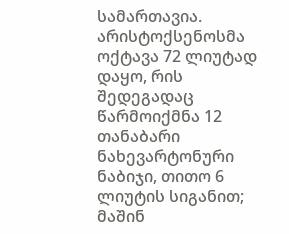სამართავია. არისტოქსენოსმა ოქტავა 72 ლიუტად დაყო, რის შედეგადაც წარმოიქმნა 12 თანაბარი ნახევარტონური ნაბიჯი, თითო 6 ლიუტის სიგანით; მაშინ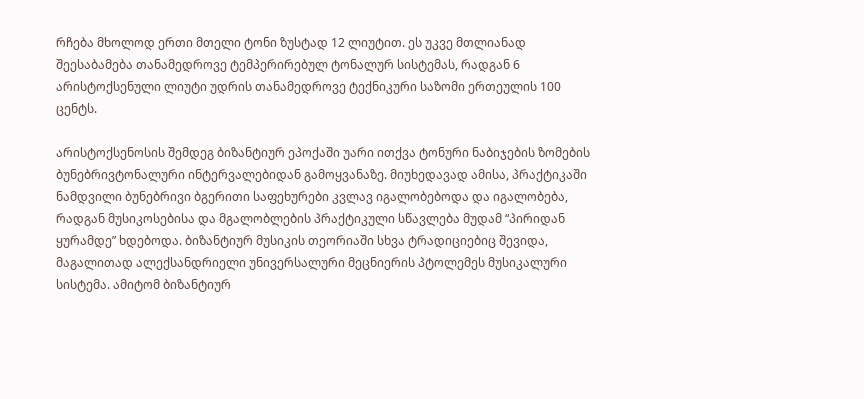რჩება მხოლოდ ერთი მთელი ტონი ზუსტად 12 ლიუტით. ეს უკვე მთლიანად შეესაბამება თანამედროვე ტემპერირებულ ტონალურ სისტემას, რადგან 6 არისტოქსენული ლიუტი უდრის თანამედროვე ტექნიკური საზომი ერთეულის 100 ცენტს.

არისტოქსენოსის შემდეგ ბიზანტიურ ეპოქაში უარი ითქვა ტონური ნაბიჯების ზომების ბუნებრივტონალური ინტერვალებიდან გამოყვანაზე. მიუხედავად ამისა, პრაქტიკაში ნამდვილი ბუნებრივი ბგერითი საფეხურები კვლავ იგალობებოდა და იგალობება, რადგან მუსიკოსებისა და მგალობლების პრაქტიკული სწავლება მუდამ “პირიდან ყურამდე” ხდებოდა. ბიზანტიურ მუსიკის თეორიაში სხვა ტრადიციებიც შევიდა, მაგალითად ალექსანდრიელი უნივერსალური მეცნიერის პტოლემეს მუსიკალური სისტემა. ამიტომ ბიზანტიურ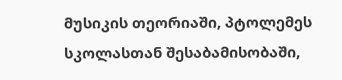მუსიკის თეორიაში, პტოლემეს სკოლასთან შესაბამისობაში,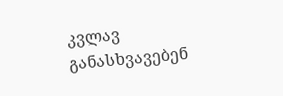კვლავ განასხვავებენ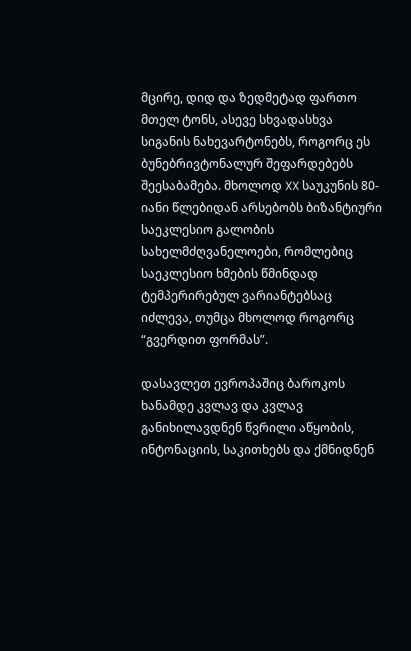მცირე, დიდ და ზედმეტად ფართო მთელ ტონს, ასევე სხვადასხვა სიგანის ნახევარტონებს, როგორც ეს ბუნებრივტონალურ შეფარდებებს შეესაბამება. მხოლოდ XX საუკუნის 80-იანი წლებიდან არსებობს ბიზანტიური საეკლესიო გალობის სახელმძღვანელოები, რომლებიც საეკლესიო ხმების წმინდად ტემპერირებულ ვარიანტებსაც იძლევა, თუმცა მხოლოდ როგორც “გვერდით ფორმას”.

დასავლეთ ევროპაშიც ბაროკოს ხანამდე კვლავ და კვლავ განიხილავდნენ წვრილი აწყობის, ინტონაციის, საკითხებს და ქმნიდნენ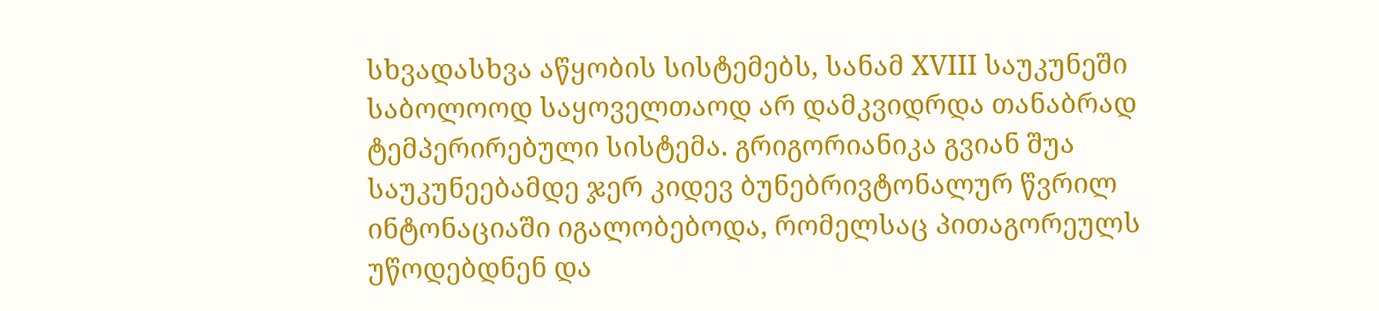სხვადასხვა აწყობის სისტემებს, სანამ XVIII საუკუნეში საბოლოოდ საყოველთაოდ არ დამკვიდრდა თანაბრად ტემპერირებული სისტემა. გრიგორიანიკა გვიან შუა საუკუნეებამდე ჯერ კიდევ ბუნებრივტონალურ წვრილ ინტონაციაში იგალობებოდა, რომელსაც პითაგორეულს უწოდებდნენ და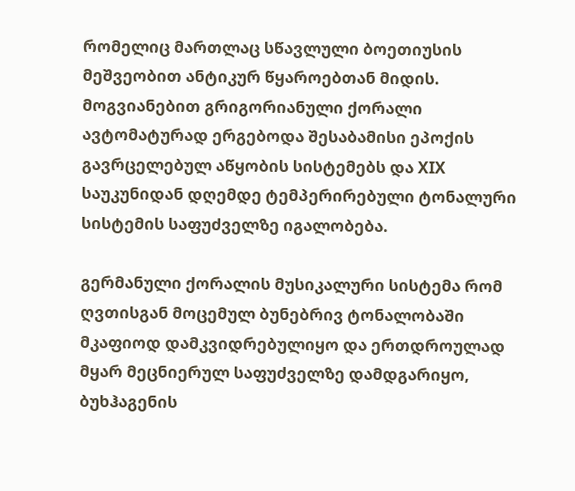რომელიც მართლაც სწავლული ბოეთიუსის მეშვეობით ანტიკურ წყაროებთან მიდის. მოგვიანებით გრიგორიანული ქორალი ავტომატურად ერგებოდა შესაბამისი ეპოქის გავრცელებულ აწყობის სისტემებს და XIX საუკუნიდან დღემდე ტემპერირებული ტონალური სისტემის საფუძველზე იგალობება.

გერმანული ქორალის მუსიკალური სისტემა რომ ღვთისგან მოცემულ ბუნებრივ ტონალობაში მკაფიოდ დამკვიდრებულიყო და ერთდროულად მყარ მეცნიერულ საფუძველზე დამდგარიყო, ბუხჰაგენის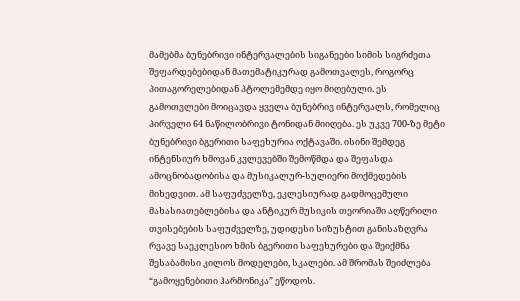მამებმა ბუნებრივი ინტერვალების სიგანეები სიმის სიგრძეთა შეფარდებებიდან მათემატიკურად გამოთვალეს, როგორც პითაგორელებიდან პტოლემემდე იყო მიღებული. ეს გამოთვლები მოიცავდა ყველა ბუნებრივ ინტერვალს, რომელიც პირველი 64 ნაწილობრივი ტონიდან მიიღება. ეს უკვე 700-ზე მეტი ბუნებრივი ბგერითი საფეხურია ოქტავაში. ისინი შემდეგ ინტენსიურ ხმოვან კვლევებში შემოწმდა და შეფასდა ამოცნობადობისა და მუსიკალურ-სულიერი მოქმედების მიხედვით. ამ საფუძველზე, ეკლესიურად გადმოცემული მახასიათებლებისა და ანტიკურ მუსიკის თეორიაში აღწერილი თვისებების საფუძველზე, უდიდესი სიზუსტით განისაზღვრა რვავე საეკლესიო ხმის ბგერითი საფეხურები და შეიქმნა შესაბამისი კილოს მოდელები, სკალები. ამ შრომას შეიძლება “გამოყენებითი ჰარმონიკა” ეწოდოს.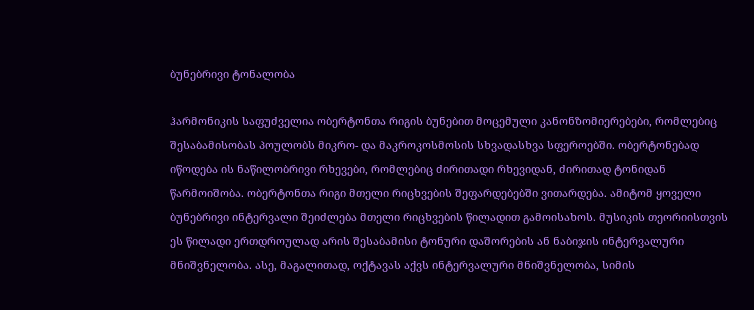ბუნებრივი ტონალობა

ჰარმონიკის საფუძველია ობერტონთა რიგის ბუნებით მოცემული კანონზომიერებები, რომლებიც შესაბამისობას პოულობს მიკრო- და მაკროკოსმოსის სხვადასხვა სფეროებში. ობერტონებად იწოდება ის ნაწილობრივი რხევები, რომლებიც ძირითადი რხევიდან, ძირითად ტონიდან წარმოიშობა. ობერტონთა რიგი მთელი რიცხვების შეფარდებებში ვითარდება. ამიტომ ყოველი ბუნებრივი ინტერვალი შეიძლება მთელი რიცხვების წილადით გამოისახოს. მუსიკის თეორიისთვის ეს წილადი ერთდროულად არის შესაბამისი ტონური დაშორების ან ნაბიჯის ინტერვალური მნიშვნელობა. ასე, მაგალითად, ოქტავას აქვს ინტერვალური მნიშვნელობა, სიმის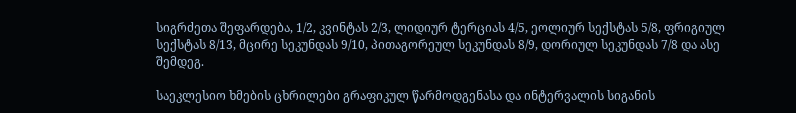სიგრძეთა შეფარდება, 1/2, კვინტას 2/3, ლიდიურ ტერციას 4/5, ეოლიურ სექსტას 5/8, ფრიგიულ სექსტას 8/13, მცირე სეკუნდას 9/10, პითაგორეულ სეკუნდას 8/9, დორიულ სეკუნდას 7/8 და ასე შემდეგ.

საეკლესიო ხმების ცხრილები გრაფიკულ წარმოდგენასა და ინტერვალის სიგანის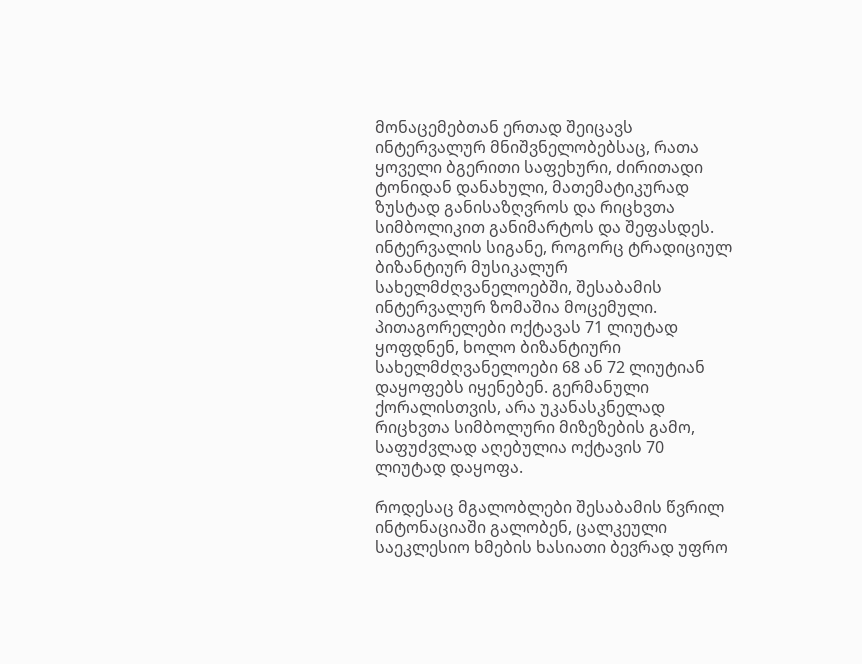მონაცემებთან ერთად შეიცავს ინტერვალურ მნიშვნელობებსაც, რათა ყოველი ბგერითი საფეხური, ძირითადი ტონიდან დანახული, მათემატიკურად ზუსტად განისაზღვროს და რიცხვთა სიმბოლიკით განიმარტოს და შეფასდეს. ინტერვალის სიგანე, როგორც ტრადიციულ ბიზანტიურ მუსიკალურ სახელმძღვანელოებში, შესაბამის ინტერვალურ ზომაშია მოცემული. პითაგორელები ოქტავას 71 ლიუტად ყოფდნენ, ხოლო ბიზანტიური სახელმძღვანელოები 68 ან 72 ლიუტიან დაყოფებს იყენებენ. გერმანული ქორალისთვის, არა უკანასკნელად რიცხვთა სიმბოლური მიზეზების გამო, საფუძვლად აღებულია ოქტავის 70 ლიუტად დაყოფა.

როდესაც მგალობლები შესაბამის წვრილ ინტონაციაში გალობენ, ცალკეული საეკლესიო ხმების ხასიათი ბევრად უფრო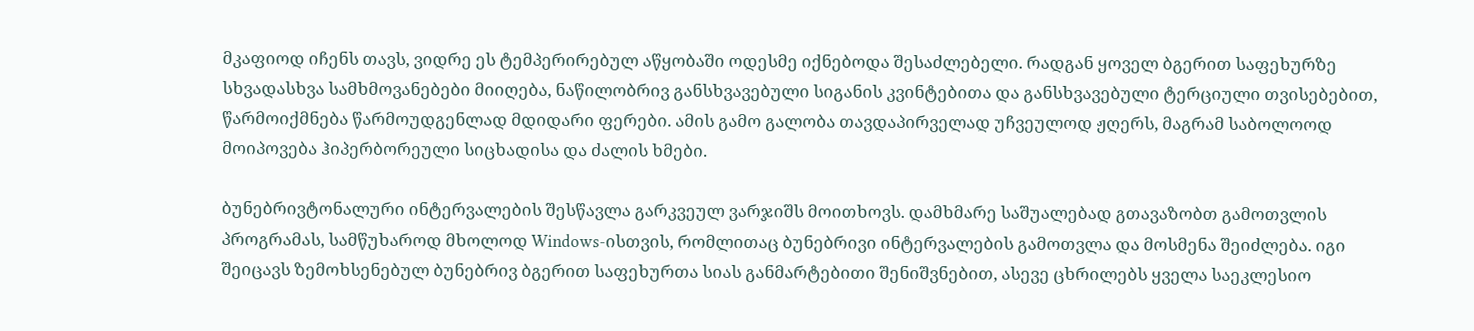მკაფიოდ იჩენს თავს, ვიდრე ეს ტემპერირებულ აწყობაში ოდესმე იქნებოდა შესაძლებელი. რადგან ყოველ ბგერით საფეხურზე სხვადასხვა სამხმოვანებები მიიღება, ნაწილობრივ განსხვავებული სიგანის კვინტებითა და განსხვავებული ტერციული თვისებებით, წარმოიქმნება წარმოუდგენლად მდიდარი ფერები. ამის გამო გალობა თავდაპირველად უჩვეულოდ ჟღერს, მაგრამ საბოლოოდ მოიპოვება ჰიპერბორეული სიცხადისა და ძალის ხმები.

ბუნებრივტონალური ინტერვალების შესწავლა გარკვეულ ვარჯიშს მოითხოვს. დამხმარე საშუალებად გთავაზობთ გამოთვლის პროგრამას, სამწუხაროდ მხოლოდ Windows-ისთვის, რომლითაც ბუნებრივი ინტერვალების გამოთვლა და მოსმენა შეიძლება. იგი შეიცავს ზემოხსენებულ ბუნებრივ ბგერით საფეხურთა სიას განმარტებითი შენიშვნებით, ასევე ცხრილებს ყველა საეკლესიო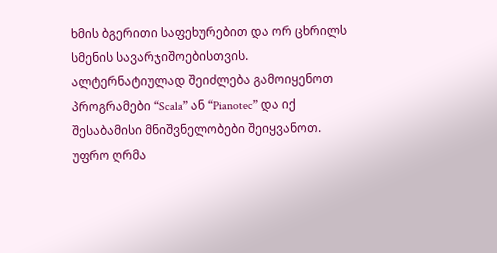ხმის ბგერითი საფეხურებით და ორ ცხრილს სმენის სავარჯიშოებისთვის. ალტერნატიულად შეიძლება გამოიყენოთ პროგრამები “Scala” ან “Pianotec” და იქ შესაბამისი მნიშვნელობები შეიყვანოთ. უფრო ღრმა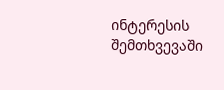ინტერესის შემთხვევაში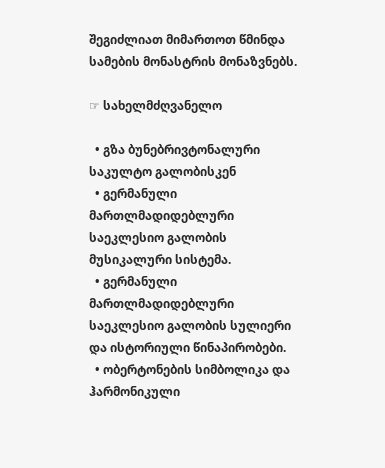შეგიძლიათ მიმართოთ წმინდა სამების მონასტრის მონაზვნებს.

☞ სახელმძღვანელო

  • გზა ბუნებრივტონალური საკულტო გალობისკენ
  • გერმანული მართლმადიდებლური საეკლესიო გალობის მუსიკალური სისტემა.
  • გერმანული მართლმადიდებლური საეკლესიო გალობის სულიერი და ისტორიული წინაპირობები.
  • ობერტონების სიმბოლიკა და ჰარმონიკული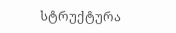სტრუქტურა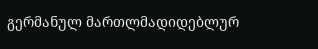გერმანულ მართლმადიდებლურ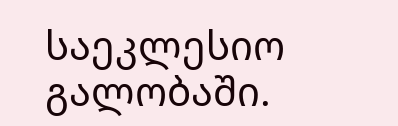საეკლესიო გალობაში.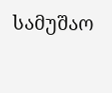სამუშაო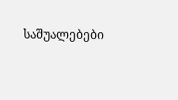საშუალებები